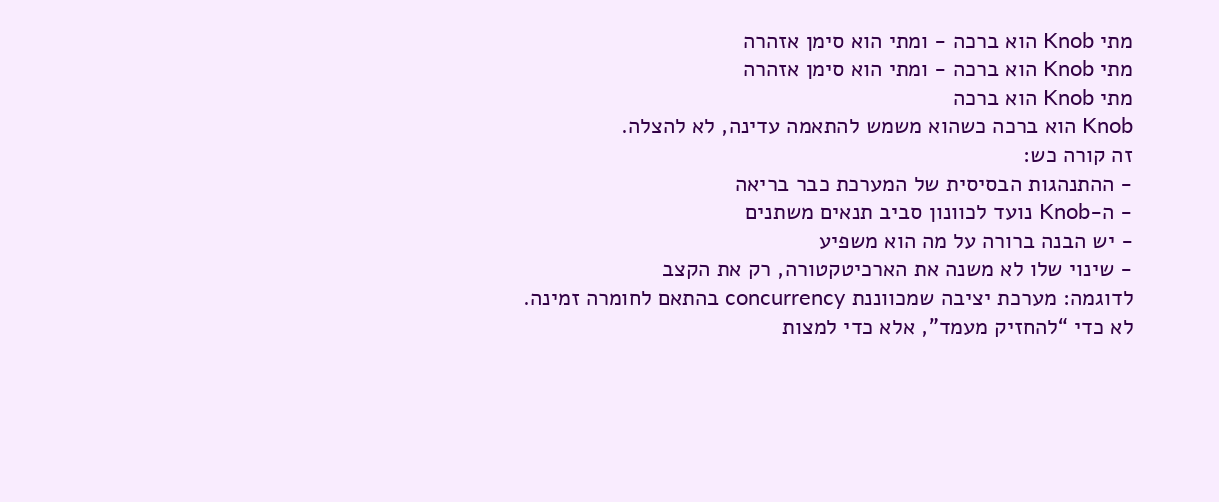מתי Knob הוא ברכה - ומתי הוא סימן אזהרה
מתי Knob הוא ברכה - ומתי הוא סימן אזהרה
מתי Knob הוא ברכה
Knob הוא ברכה כשהוא משמש להתאמה עדינה, לא להצלה.
זה קורה כש:
- ההתנהגות הבסיסית של המערכת כבר בריאה
- ה-Knob נועד לכוונון סביב תנאים משתנים
- יש הבנה ברורה על מה הוא משפיע
- שינוי שלו לא משנה את הארכיטקטורה, רק את הקצב
לדוגמה: מערכת יציבה שמכווננת concurrency בהתאם לחומרה זמינה. לא כדי “להחזיק מעמד”, אלא כדי למצות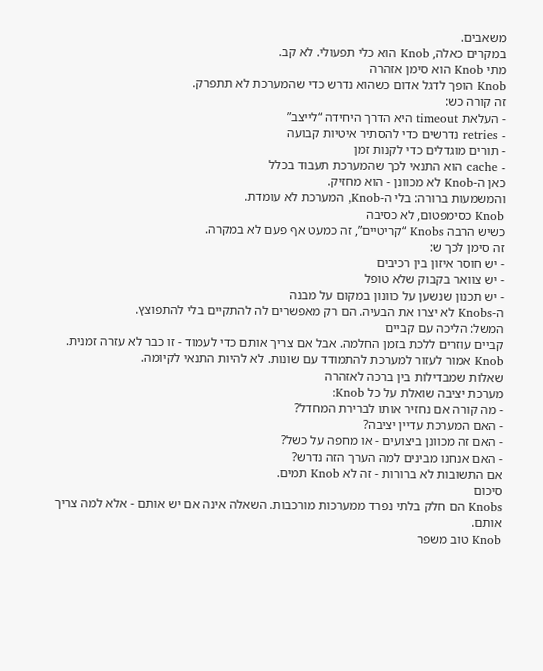משאבים.
במקרים כאלה, Knob הוא כלי תפעולי. לא קב.
מתי Knob הוא סימן אזהרה
Knob הופך לדגל אדום כשהוא נדרש כדי שהמערכת לא תתפרק.
זה קורה כש:
- העלאת timeout היא הדרך היחידה “לייצב”
- retries נדרשים כדי להסתיר איטיות קבועה
- תורים מוגדלים כדי לקנות זמן
- cache הוא התנאי לכך שהמערכת תעבוד בכלל
כאן ה-Knob לא מכוונן - הוא מחזיק.
והמשמעות ברורה: בלי ה-Knob, המערכת לא עומדת.
Knob כסימפטום, לא כסיבה
כשיש הרבה Knobs “קריטיים”, זה כמעט אף פעם לא במקרה.
זה סימן לכך ש:
- יש חוסר איזון בין רכיבים
- יש צוואר בקבוק שלא טופל
- יש תכנון שנשען על כוונון במקום על מבנה
ה-Knobs לא יצרו את הבעיה. הם רק מאפשרים לה להתקיים בלי להתפוצץ.
המשל: הליכה עם קביים
קביים עוזרים ללכת בזמן החלמה. אבל אם צריך אותם כדי לעמוד - זו כבר לא עזרה זמנית.
Knob אמור לעזור למערכת להתמודד עם שונות. לא להיות התנאי לקיומה.
שאלות שמבדילות בין ברכה לאזהרה
מערכת יציבה שואלת על כל Knob:
- מה קורה אם נחזיר אותו לברירת המחדל?
- האם המערכת עדיין יציבה?
- האם זה מכוונן ביצועים - או מחפה על כשל?
- האם אנחנו מבינים למה הערך הזה נדרש?
אם התשובות לא ברורות - זה לא Knob תמים.
סיכום
Knobs הם חלק בלתי נפרד ממערכות מורכבות. השאלה אינה אם יש אותם - אלא למה צריך אותם.
Knob טוב משפר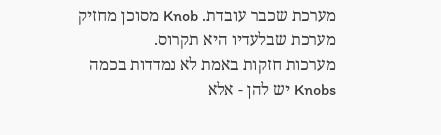מערכת שכבר עובדת. Knob מסוכן מחזיק מערכת שבלעדיו היא תקרוס.
מערכות חזקות באמת לא נמדדות בכמה Knobs יש להן - אלא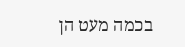בכמה מעט הן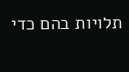תלויות בהם כדי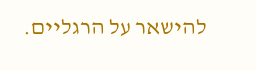להישאר על הרגליים.